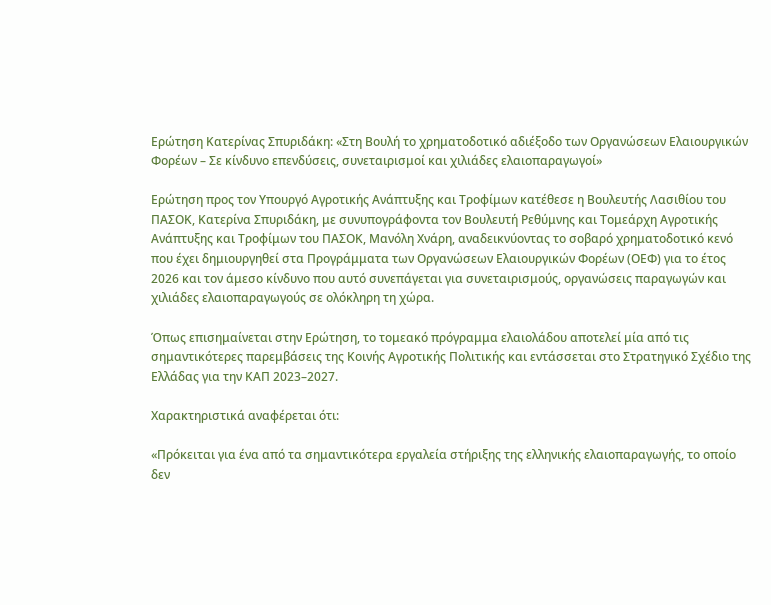Ερώτηση Κατερίνας Σπυριδάκη: «Στη Βουλή το χρηματοδοτικό αδιέξοδο των Οργανώσεων Ελαιουργικών Φορέων – Σε κίνδυνο επενδύσεις, συνεταιρισμοί και χιλιάδες ελαιοπαραγωγοί»

Ερώτηση προς τον Υπουργό Αγροτικής Ανάπτυξης και Τροφίμων κατέθεσε η Βουλευτής Λασιθίου του ΠΑΣΟΚ, Κατερίνα Σπυριδάκη, με συνυπογράφοντα τον Βουλευτή Ρεθύμνης και Τομεάρχη Αγροτικής Ανάπτυξης και Τροφίμων του ΠΑΣΟΚ, Μανόλη Χνάρη, αναδεικνύοντας το σοβαρό χρηματοδοτικό κενό που έχει δημιουργηθεί στα Προγράμματα των Οργανώσεων Ελαιουργικών Φορέων (ΟΕΦ) για το έτος 2026 και τον άμεσο κίνδυνο που αυτό συνεπάγεται για συνεταιρισμούς, οργανώσεις παραγωγών και χιλιάδες ελαιοπαραγωγούς σε ολόκληρη τη χώρα.

Όπως επισημαίνεται στην Ερώτηση, το τομεακό πρόγραμμα ελαιολάδου αποτελεί μία από τις σημαντικότερες παρεμβάσεις της Κοινής Αγροτικής Πολιτικής και εντάσσεται στο Στρατηγικό Σχέδιο της Ελλάδας για την ΚΑΠ 2023–2027.

Χαρακτηριστικά αναφέρεται ότι:

«Πρόκειται για ένα από τα σημαντικότερα εργαλεία στήριξης της ελληνικής ελαιοπαραγωγής, το οποίο δεν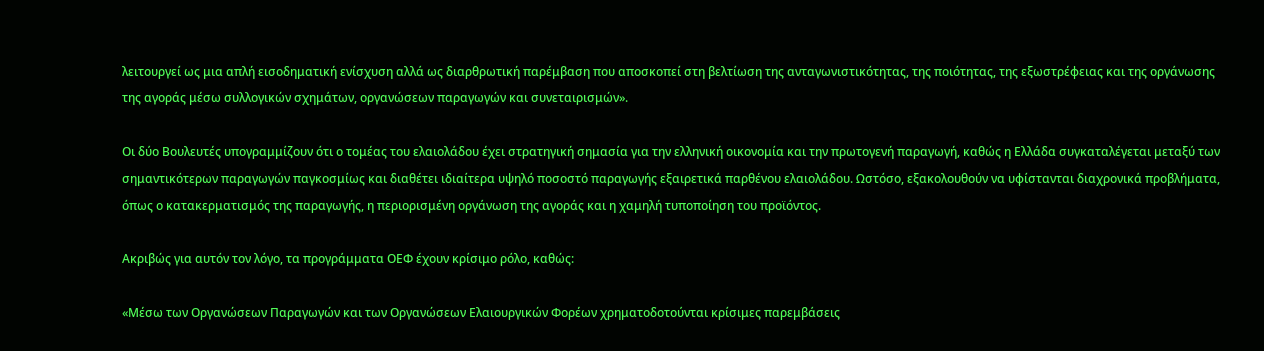λειτουργεί ως μια απλή εισοδηματική ενίσχυση αλλά ως διαρθρωτική παρέμβαση που αποσκοπεί στη βελτίωση της ανταγωνιστικότητας, της ποιότητας, της εξωστρέφειας και της οργάνωσης της αγοράς μέσω συλλογικών σχημάτων, οργανώσεων παραγωγών και συνεταιρισμών».

Οι δύο Βουλευτές υπογραμμίζουν ότι ο τομέας του ελαιολάδου έχει στρατηγική σημασία για την ελληνική οικονομία και την πρωτογενή παραγωγή, καθώς η Ελλάδα συγκαταλέγεται μεταξύ των σημαντικότερων παραγωγών παγκοσμίως και διαθέτει ιδιαίτερα υψηλό ποσοστό παραγωγής εξαιρετικά παρθένου ελαιολάδου. Ωστόσο, εξακολουθούν να υφίστανται διαχρονικά προβλήματα, όπως ο κατακερματισμός της παραγωγής, η περιορισμένη οργάνωση της αγοράς και η χαμηλή τυποποίηση του προϊόντος.

Ακριβώς για αυτόν τον λόγο, τα προγράμματα ΟΕΦ έχουν κρίσιμο ρόλο, καθώς:

«Μέσω των Οργανώσεων Παραγωγών και των Οργανώσεων Ελαιουργικών Φορέων χρηματοδοτούνται κρίσιμες παρεμβάσεις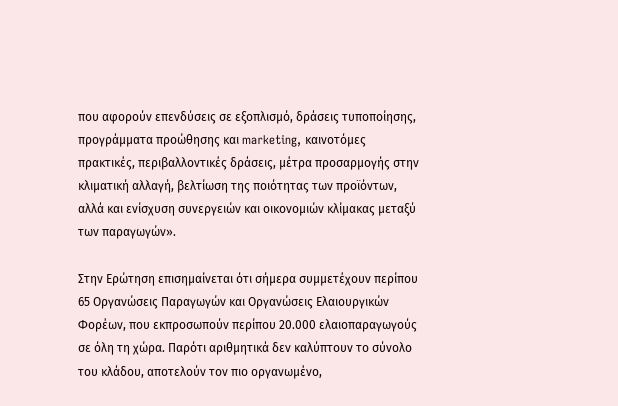που αφορούν επενδύσεις σε εξοπλισμό, δράσεις τυποποίησης, προγράμματα προώθησης και marketing, καινοτόμες πρακτικές, περιβαλλοντικές δράσεις, μέτρα προσαρμογής στην κλιματική αλλαγή, βελτίωση της ποιότητας των προϊόντων, αλλά και ενίσχυση συνεργειών και οικονομιών κλίμακας μεταξύ των παραγωγών».

Στην Ερώτηση επισημαίνεται ότι σήμερα συμμετέχουν περίπου 65 Οργανώσεις Παραγωγών και Οργανώσεις Ελαιουργικών Φορέων, που εκπροσωπούν περίπου 20.000 ελαιοπαραγωγούς σε όλη τη χώρα. Παρότι αριθμητικά δεν καλύπτουν το σύνολο του κλάδου, αποτελούν τον πιο οργανωμένο,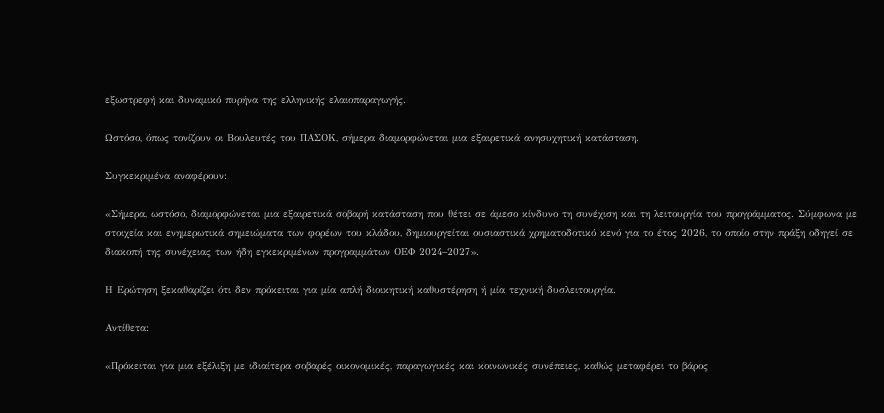εξωστρεφή και δυναμικό πυρήνα της ελληνικής ελαιοπαραγωγής.

Ωστόσο, όπως τονίζουν οι Βουλευτές του ΠΑΣΟΚ, σήμερα διαμορφώνεται μια εξαιρετικά ανησυχητική κατάσταση.

Συγκεκριμένα αναφέρουν:

«Σήμερα, ωστόσο, διαμορφώνεται μια εξαιρετικά σοβαρή κατάσταση που θέτει σε άμεσο κίνδυνο τη συνέχιση και τη λειτουργία του προγράμματος. Σύμφωνα με στοιχεία και ενημερωτικά σημειώματα των φορέων του κλάδου, δημιουργείται ουσιαστικά χρηματοδοτικό κενό για το έτος 2026, το οποίο στην πράξη οδηγεί σε διακοπή της συνέχειας των ήδη εγκεκριμένων προγραμμάτων ΟΕΦ 2024–2027».

Η Ερώτηση ξεκαθαρίζει ότι δεν πρόκειται για μία απλή διοικητική καθυστέρηση ή μία τεχνική δυσλειτουργία.

Αντίθετα:

«Πρόκειται για μια εξέλιξη με ιδιαίτερα σοβαρές οικονομικές, παραγωγικές και κοινωνικές συνέπειες, καθώς μεταφέρει το βάρος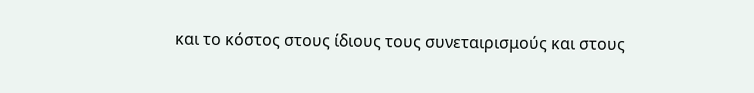και το κόστος στους ίδιους τους συνεταιρισμούς και στους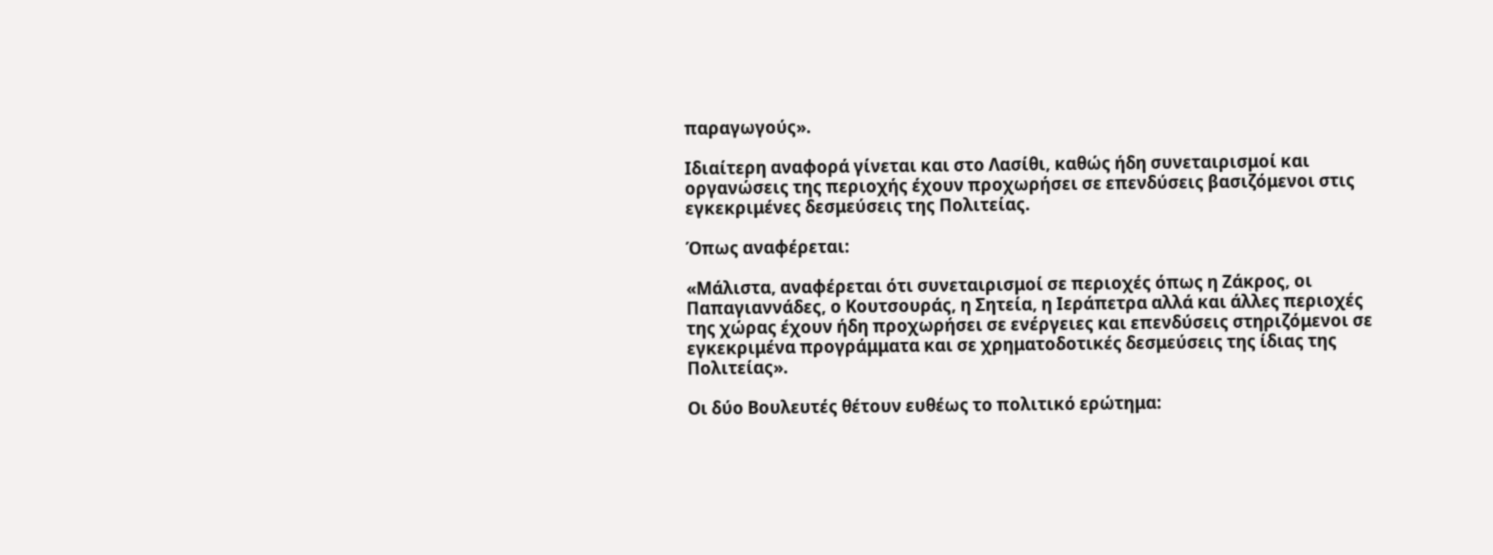παραγωγούς».

Ιδιαίτερη αναφορά γίνεται και στο Λασίθι, καθώς ήδη συνεταιρισμοί και οργανώσεις της περιοχής έχουν προχωρήσει σε επενδύσεις βασιζόμενοι στις εγκεκριμένες δεσμεύσεις της Πολιτείας.

Όπως αναφέρεται:

«Μάλιστα, αναφέρεται ότι συνεταιρισμοί σε περιοχές όπως η Ζάκρος, οι Παπαγιαννάδες, ο Κουτσουράς, η Σητεία, η Ιεράπετρα αλλά και άλλες περιοχές της χώρας έχουν ήδη προχωρήσει σε ενέργειες και επενδύσεις στηριζόμενοι σε εγκεκριμένα προγράμματα και σε χρηματοδοτικές δεσμεύσεις της ίδιας της Πολιτείας».

Οι δύο Βουλευτές θέτουν ευθέως το πολιτικό ερώτημα: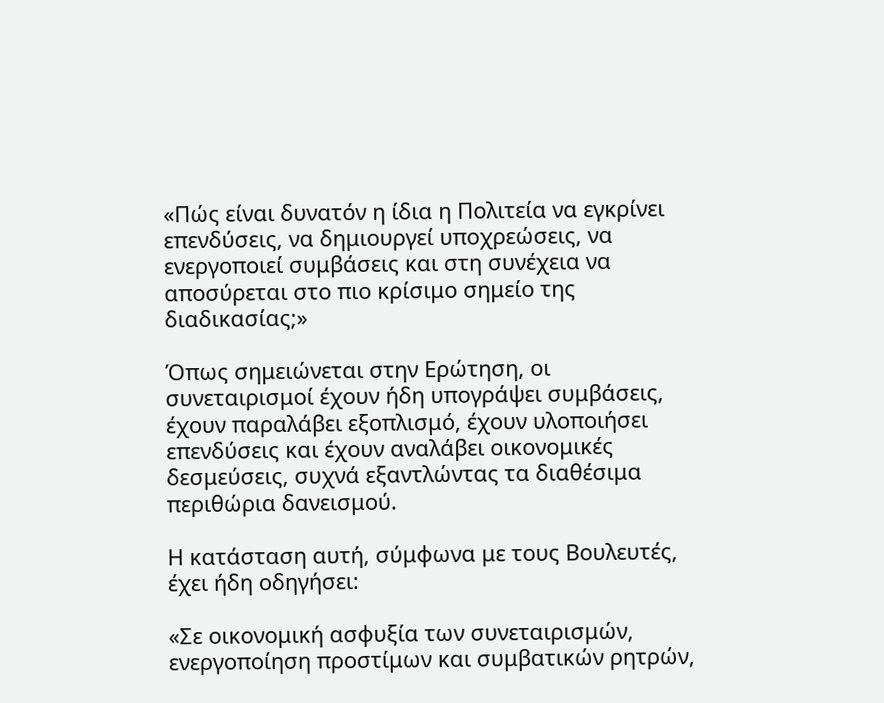«Πώς είναι δυνατόν η ίδια η Πολιτεία να εγκρίνει επενδύσεις, να δημιουργεί υποχρεώσεις, να ενεργοποιεί συμβάσεις και στη συνέχεια να αποσύρεται στο πιο κρίσιμο σημείο της διαδικασίας;»

Όπως σημειώνεται στην Ερώτηση, οι συνεταιρισμοί έχουν ήδη υπογράψει συμβάσεις, έχουν παραλάβει εξοπλισμό, έχουν υλοποιήσει επενδύσεις και έχουν αναλάβει οικονομικές δεσμεύσεις, συχνά εξαντλώντας τα διαθέσιμα περιθώρια δανεισμού.

Η κατάσταση αυτή, σύμφωνα με τους Βουλευτές, έχει ήδη οδηγήσει:

«Σε οικονομική ασφυξία των συνεταιρισμών, ενεργοποίηση προστίμων και συμβατικών ρητρών,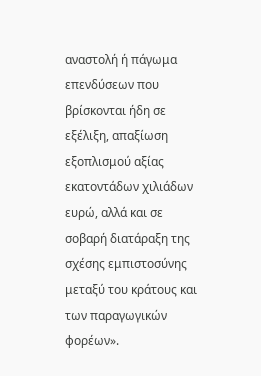αναστολή ή πάγωμα επενδύσεων που βρίσκονται ήδη σε εξέλιξη, απαξίωση εξοπλισμού αξίας εκατοντάδων χιλιάδων ευρώ, αλλά και σε σοβαρή διατάραξη της σχέσης εμπιστοσύνης μεταξύ του κράτους και των παραγωγικών φορέων».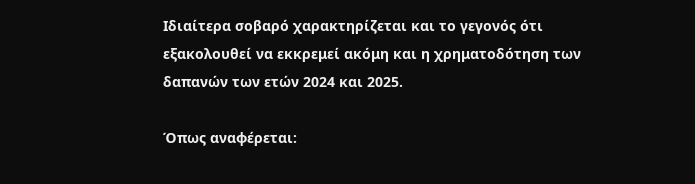Ιδιαίτερα σοβαρό χαρακτηρίζεται και το γεγονός ότι εξακολουθεί να εκκρεμεί ακόμη και η χρηματοδότηση των δαπανών των ετών 2024 και 2025.

Όπως αναφέρεται: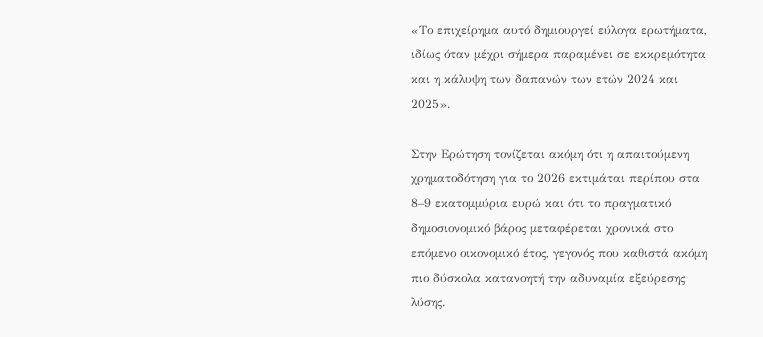«Το επιχείρημα αυτό δημιουργεί εύλογα ερωτήματα, ιδίως όταν μέχρι σήμερα παραμένει σε εκκρεμότητα και η κάλυψη των δαπανών των ετών 2024 και 2025».

Στην Ερώτηση τονίζεται ακόμη ότι η απαιτούμενη χρηματοδότηση για το 2026 εκτιμάται περίπου στα 8–9 εκατομμύρια ευρώ και ότι το πραγματικό δημοσιονομικό βάρος μεταφέρεται χρονικά στο επόμενο οικονομικό έτος, γεγονός που καθιστά ακόμη πιο δύσκολα κατανοητή την αδυναμία εξεύρεσης λύσης.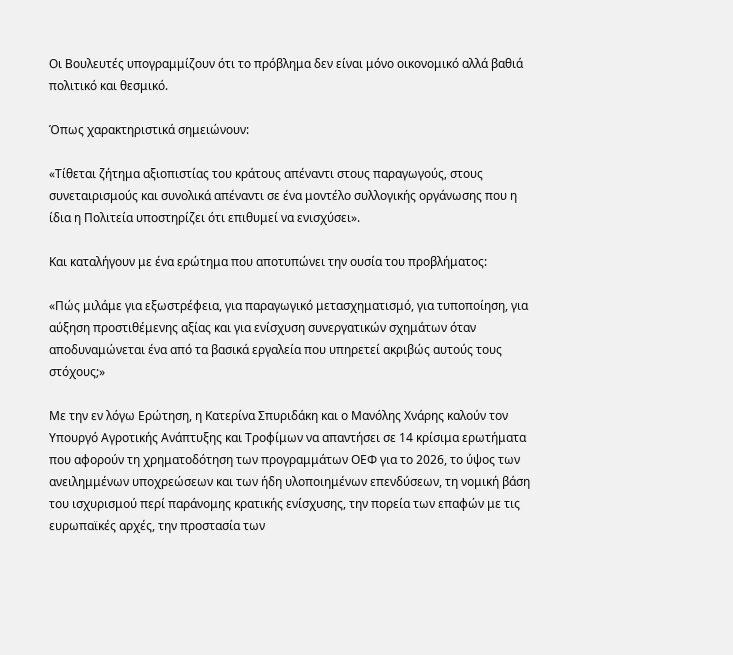Οι Βουλευτές υπογραμμίζουν ότι το πρόβλημα δεν είναι μόνο οικονομικό αλλά βαθιά πολιτικό και θεσμικό.

Όπως χαρακτηριστικά σημειώνουν:

«Τίθεται ζήτημα αξιοπιστίας του κράτους απέναντι στους παραγωγούς, στους συνεταιρισμούς και συνολικά απέναντι σε ένα μοντέλο συλλογικής οργάνωσης που η ίδια η Πολιτεία υποστηρίζει ότι επιθυμεί να ενισχύσει».

Και καταλήγουν με ένα ερώτημα που αποτυπώνει την ουσία του προβλήματος:

«Πώς μιλάμε για εξωστρέφεια, για παραγωγικό μετασχηματισμό, για τυποποίηση, για αύξηση προστιθέμενης αξίας και για ενίσχυση συνεργατικών σχημάτων όταν αποδυναμώνεται ένα από τα βασικά εργαλεία που υπηρετεί ακριβώς αυτούς τους στόχους;»

Με την εν λόγω Ερώτηση, η Κατερίνα Σπυριδάκη και ο Μανόλης Χνάρης καλούν τον Υπουργό Αγροτικής Ανάπτυξης και Τροφίμων να απαντήσει σε 14 κρίσιμα ερωτήματα που αφορούν τη χρηματοδότηση των προγραμμάτων ΟΕΦ για το 2026, το ύψος των ανειλημμένων υποχρεώσεων και των ήδη υλοποιημένων επενδύσεων, τη νομική βάση του ισχυρισμού περί παράνομης κρατικής ενίσχυσης, την πορεία των επαφών με τις ευρωπαϊκές αρχές, την προστασία των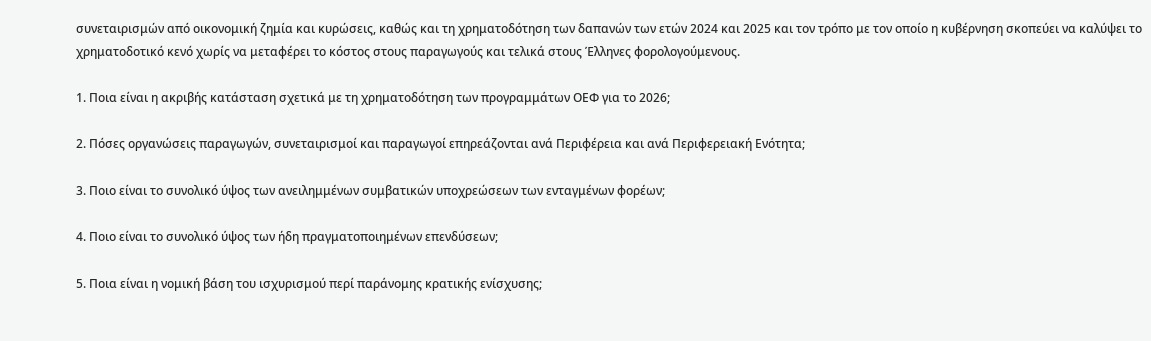συνεταιρισμών από οικονομική ζημία και κυρώσεις, καθώς και τη χρηματοδότηση των δαπανών των ετών 2024 και 2025 και τον τρόπο με τον οποίο η κυβέρνηση σκοπεύει να καλύψει το χρηματοδοτικό κενό χωρίς να μεταφέρει το κόστος στους παραγωγούς και τελικά στους Έλληνες φορολογούμενους.

1. Ποια είναι η ακριβής κατάσταση σχετικά με τη χρηματοδότηση των προγραμμάτων ΟΕΦ για το 2026;

2. Πόσες οργανώσεις παραγωγών, συνεταιρισμοί και παραγωγοί επηρεάζονται ανά Περιφέρεια και ανά Περιφερειακή Ενότητα;

3. Ποιο είναι το συνολικό ύψος των ανειλημμένων συμβατικών υποχρεώσεων των ενταγμένων φορέων;

4. Ποιο είναι το συνολικό ύψος των ήδη πραγματοποιημένων επενδύσεων;

5. Ποια είναι η νομική βάση του ισχυρισμού περί παράνομης κρατικής ενίσχυσης;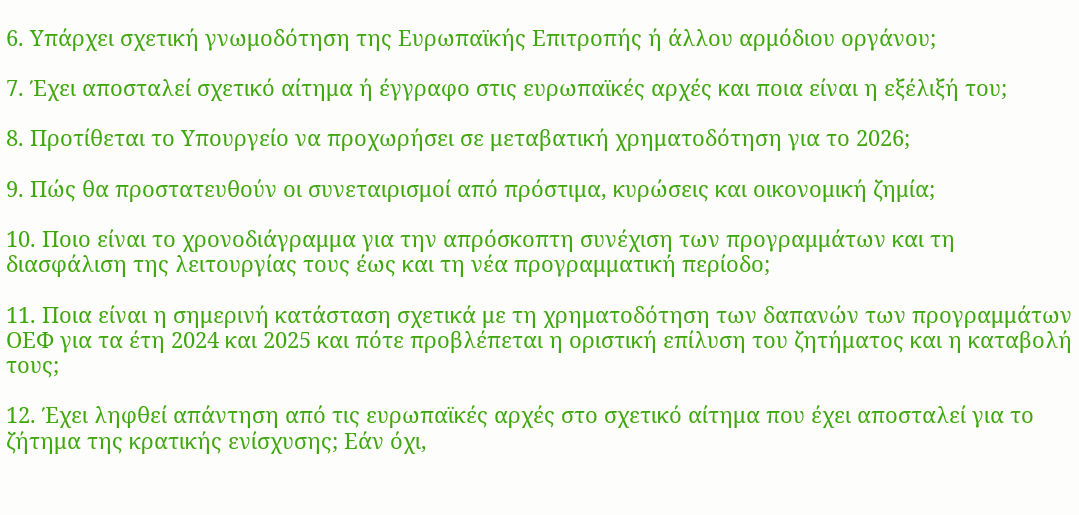6. Υπάρχει σχετική γνωμοδότηση της Ευρωπαϊκής Επιτροπής ή άλλου αρμόδιου οργάνου;

7. Έχει αποσταλεί σχετικό αίτημα ή έγγραφο στις ευρωπαϊκές αρχές και ποια είναι η εξέλιξή του;

8. Προτίθεται το Υπουργείο να προχωρήσει σε μεταβατική χρηματοδότηση για το 2026;

9. Πώς θα προστατευθούν οι συνεταιρισμοί από πρόστιμα, κυρώσεις και οικονομική ζημία;

10. Ποιο είναι το χρονοδιάγραμμα για την απρόσκοπτη συνέχιση των προγραμμάτων και τη διασφάλιση της λειτουργίας τους έως και τη νέα προγραμματική περίοδο;

11. Ποια είναι η σημερινή κατάσταση σχετικά με τη χρηματοδότηση των δαπανών των προγραμμάτων ΟΕΦ για τα έτη 2024 και 2025 και πότε προβλέπεται η οριστική επίλυση του ζητήματος και η καταβολή τους;

12. Έχει ληφθεί απάντηση από τις ευρωπαϊκές αρχές στο σχετικό αίτημα που έχει αποσταλεί για το ζήτημα της κρατικής ενίσχυσης; Εάν όχι,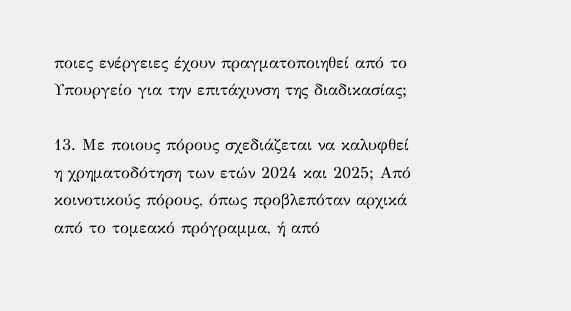ποιες ενέργειες έχουν πραγματοποιηθεί από το Υπουργείο για την επιτάχυνση της διαδικασίας;

13. Με ποιους πόρους σχεδιάζεται να καλυφθεί η χρηματοδότηση των ετών 2024 και 2025; Από κοινοτικούς πόρους, όπως προβλεπόταν αρχικά από το τομεακό πρόγραμμα, ή από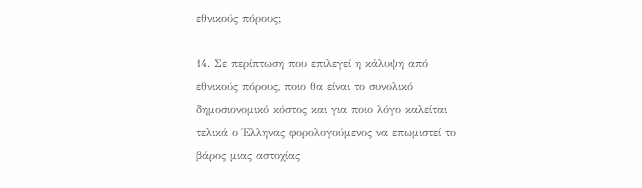εθνικούς πόρους;

14. Σε περίπτωση που επιλεγεί η κάλυψη από εθνικούς πόρους, ποιο θα είναι το συνολικό δημοσιονομικό κόστος και για ποιο λόγο καλείται τελικά ο Έλληνας φορολογούμενος να επωμιστεί το βάρος μιας αστοχίας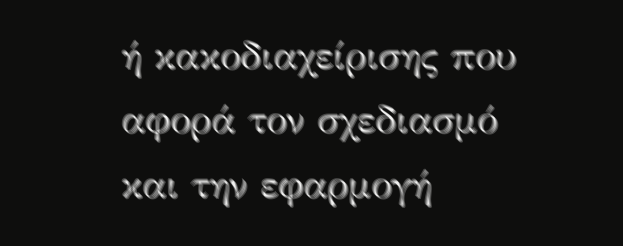ή κακοδιαχείρισης που αφορά τον σχεδιασμό και την εφαρμογή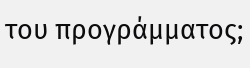του προγράμματος;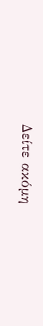Δείτε ακόμη